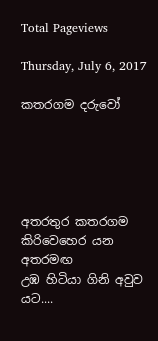Total Pageviews

Thursday, July 6, 2017

කතරගම දරුවෝ





අතරතුර කතරගම
කිරිවෙහෙර යන අතරමඟ
උඹ හිටියා ගිනි අවුව යට....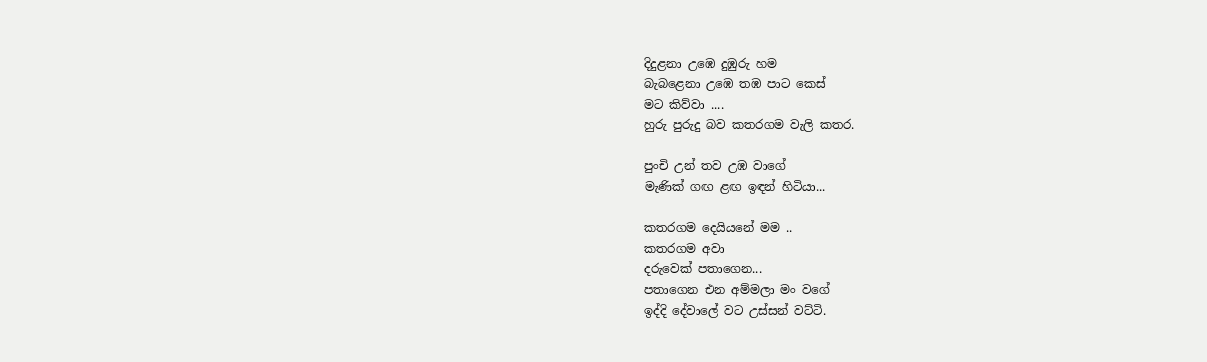දිදුළනා උඹෙ දුඹුරු හම
බැබළෙනා උඹෙ තඹ පාට කෙස්
මට කිව්වා ....
හුරු පුරුදු බව කතරගම වැලි කතර.

පුංචි උන් තව උඹ වාගේ
මැණික් ගඟ ළඟ ඉඳන් හිටියා...

කතරගම දෙයියනේ මම ..
කතරගම අවා
දරුවෙක් පතාගෙන...
පතාගෙන එන අම්මලා මං වගේ
ඉද්දි දේවාලේ වට උස්සන් වට්ටි.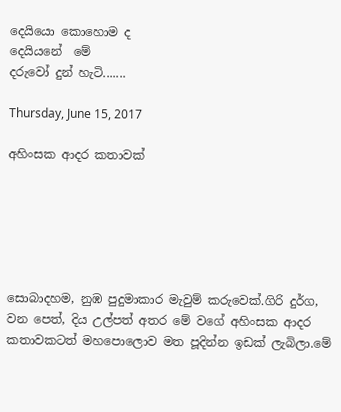දෙයියො කොහොම ද
දෙයියනේ  මේ
දරුවෝ දුන් හැටි.......

Thursday, June 15, 2017

අහිංසක ආදර කතාවක්






සොබාදහම, නුඹ පුදුමාකාර මැවුම් කරුවෙක්.ගිරි දුර්ග, වන පෙත්, දිය උල්පත් අතර මේ වගේ අහිංසක ආදර කතාවකටත් මහපොලොව මත පූදින්න ඉඩක් ලැබිලා.මේ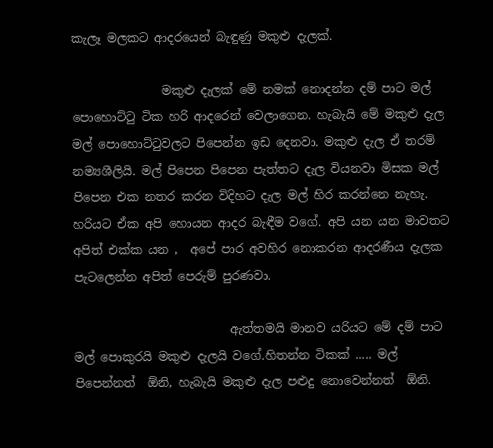කැලෑ මලකට ආදරයෙන් බැඳුණු මකුළු දැලක්.

               මකුළු දැලක් මේ නමක් නොදන්න දම් පාට මල් පොහොට්ටු ටික හරි ආදරෙන් වෙලාගෙන. හැබැයි මේ මකුළු දැල මල් පොහොට්ටුවලට පිපෙන්න ඉඩ දෙනවා. මකුළු දැල ඒ තරම් නම්‍යශීලියි. මල් පිපෙන පිපෙන පැත්තට දැල වියනවා මිසක මල් පිපෙන එක නතර කරන විදිහට දැල මල් හිර කරන්නෙ නැහැ. හරියට ඒක අපි හොයන ආදර බැඳීම වගේ. අපි යන යන මාවතට අපිත් එක්ක යන ,  අපේ පාර අවහිර නොකරන ආදරණීය දැලක පැටලෙන්න අපිත් පෙරුම් පුරණවා.

                          ඇත්තමයි මානව යරියට මේ දම් පාට මල් පොකුරයි මකුළු දැලයි වගේ.හිතන්න ටිකක් ..... මල් පිපෙන්නත්  ඕනි, හැබැයි මකුළු දැල පළුදු නොවෙන්නත්  ඕනි.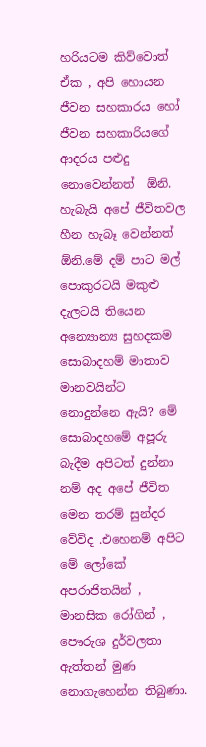හරියටම කිව්වොත් ඒක , අපි හොයන ජීවන සහකාරය හෝ ජීවන සහකාරියගේ ආදරය පළුදු නොවෙන්නත්  ඕනි. හැබැයි අපේ ජීවිතවල හීන හැබෑ වෙන්නත්  ඕනි.මේ දම් පාට මල් පොකුරටයි මකුළු දැලටයි තියෙන අන්‍යොන්‍ය සුහදකම සොබාදහම් මාතාව මානවයින්ට නොදුන්නෙ ඇයි? මේ සොබාදහමේ අපූරු බැදීම අපිටත් දුන්නා නම් අද අපේ ජීවිත මෙන තරම් සුන්දර වේවිද .එහෙනම් අපිට මේ ලෝකේ අපරාජිතයින් , මානසික රෝගින් , පෞරුශ දුර්වලතා ඇත්තන් මුණ නොගැහෙන්න තිබුණා.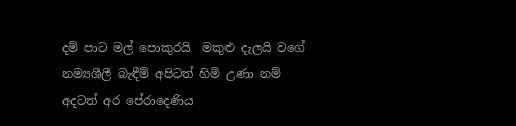දම් පාට මල් පොකුරයි  මකුළු දැලයි වගේ නම්‍යශීලී බැඳීම් අපිටත් හිමි උණා නම් අදටත් අර පේරාදෙණිය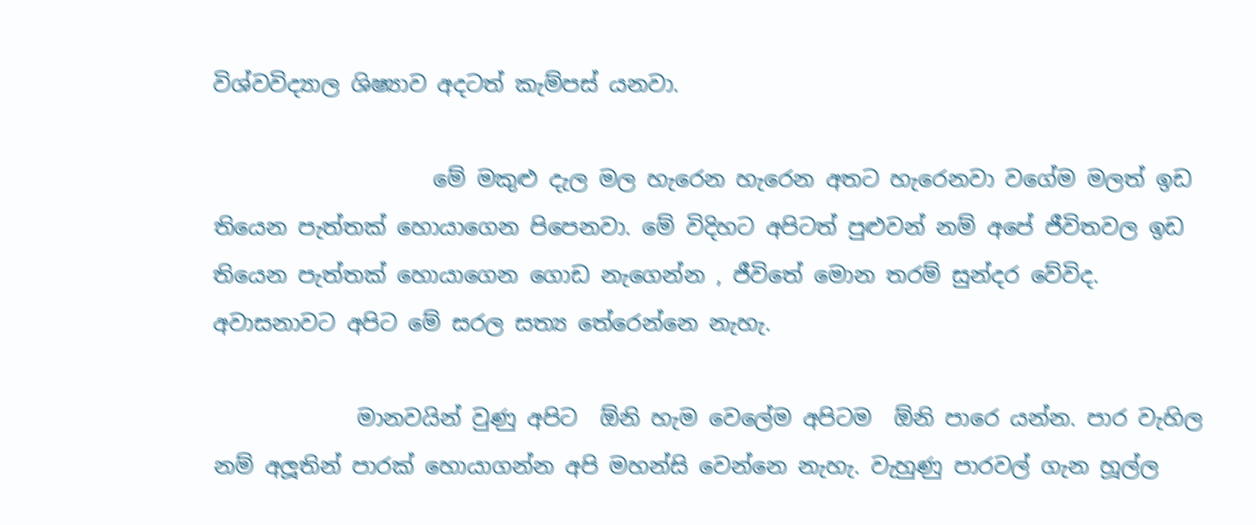විශ්වවිද්‍යාල ශිෂ්‍යාව අදටත් කැම්පස් යනවා.

                    මේ මකුළු දැල මල හැරෙන හැරෙන අතට හැරෙනවා වගේම මලත් ඉඩ තියෙන පැත්තක් හොයාගෙන පිපෙනවා. මේ විදිහට අපිටත් පුළුවන් නම් අපේ ජීවිතවල ඉඩ තියෙන පැත්තක් හොයාගෙන ගොඩ නැගෙන්න , ජීවිතේ මොන තරම් සුන්දර වේවිද. අවාසනාවට අපිට මේ සරල සත්‍ය තේරෙන්නෙ නැහැ.

             මානවයින් වුණු අපිට  ඕනි හැම වෙලේම අපිටම  ඕනි පාරෙ යන්න. පාර වැහිල නම් අලූතින් පාරක් හොයාගන්න අපි මහන්සි වෙන්නෙ නැහැ. වැහුණු පාරවල් ගැන හූල්ල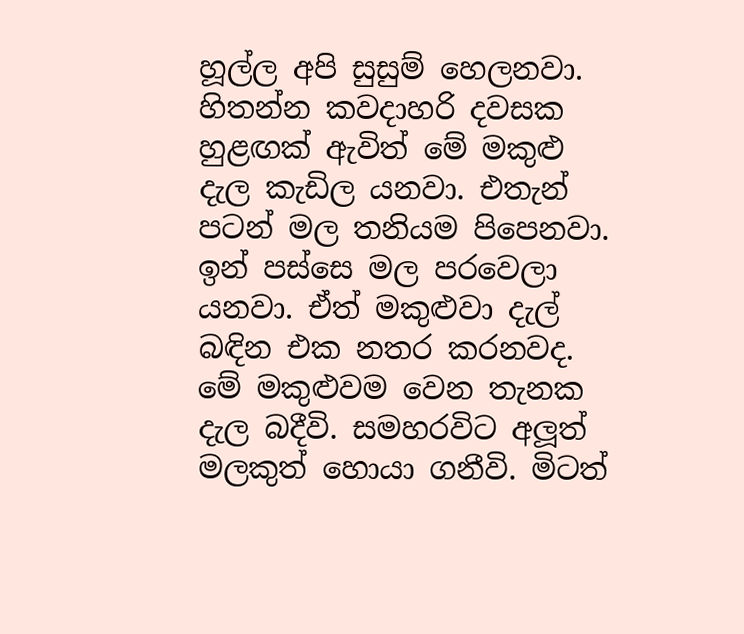හූල්ල අපි සුසුම් හෙලනවා. හිතන්න කවදාහරි දවසක හුළඟක් ඇවිත් මේ මකුළු දැල කැඩිල යනවා. එතැන් පටන් මල තනියම පිපෙනවා. ඉන් පස්සෙ මල පරවෙලා යනවා. ඒත් මකුළුවා දැල් බඳින එක නතර කරනවද. මේ මකුළුවම වෙන තැනක දැල බදීවි. සමහරවිට අලූත් මලකුත් හොයා ගනීවි. මිටත්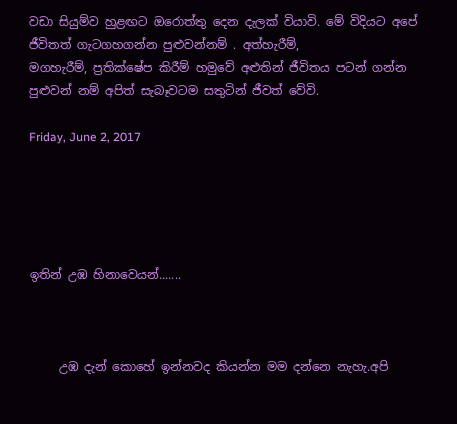වඩා සියුම්ව හුළඟට ඔරොත්තු දෙන දැලක් වියාවි. මේ විදියට අපේ ජීවිතත් ගැටගහගන්න පුළුවන්නම් . අත්හැරීම්,
මගහැරීම්, ප්‍රතික්ෂේප කිරීම් හමුවේ අළුතින් ජීවිතය පටන් ගන්න පුළුවන් නම් අපිත් සැබෑවටම සතුටින් ජීවත් වේවි.

Friday, June 2, 2017





ඉතින් උඹ හිනාවෙයන්.......



     උඹ දැන් කොහේ ඉන්නවද කියන්න මම දන්නෙ නැහැ.අපි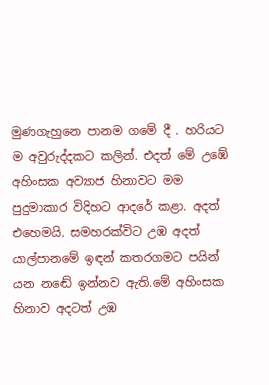මුණගැහුනෙ පානම ගමේ දී . හරියට ම අවුරුද්දකට කලින්. එදත් මේ උඹේ අහිංසක අව්‍යාජ හිනාවට මම පුදුමාකාර විදිහට ආදරේ කළා. අදත් එහෙමයි. සමහරක්විට උඹ අදත් යාල්පානමේ ඉඳන් කතරගමට පයින් යන නඬේ ඉන්නව ඇති.මේ අහිංසක හිනාව අදටත් උඹ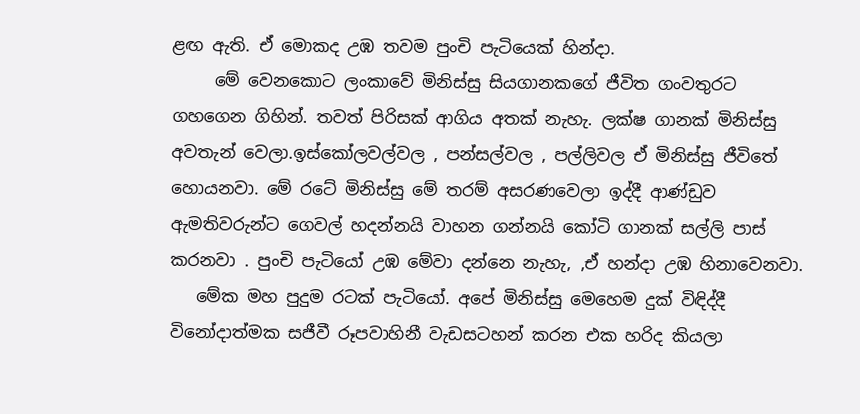ළඟ ඇති. ඒ මොකද උඹ තවම පුංචි පැටියෙක් හින්දා.
     මේ වෙනකොට ලංකාවේ මිනිස්සු සියගානකගේ ජීවිත ගංවතුරට ගහගෙන ගිහින්. තවත් පිරිසක් ආගිය අතක් නැහැ. ලක්ෂ ගානක් මිනිස්සු අවතැන් වෙලා.ඉස්කෝලවල්වල , පන්සල්වල , පල්ලිවල ඒ මිනිස්සු ජීවිතේ හොයනවා. මේ රටේ මිනිස්සු මේ තරම් අසරණවෙලා ඉද්දී ආණ්ඩුව ඇමතිවරුන්ට ගෙවල් හදන්නයි වාහන ගන්නයි කෝටි ගානක් සල්ලි පාස් කරනවා . පුංචි පැටියෝ උඹ මේවා දන්නෙ නැහැ, ,ඒ හන්දා උඹ හිනාවෙනවා.
   මේක මහ පුදුම රටක් පැටියෝ. අපේ මිනිස්සු මෙහෙම දුක් විඳිද්දී විනෝදාත්මක සජීවී රූපවාහිනී වැඩසටහන් කරන එක හරිද කියලා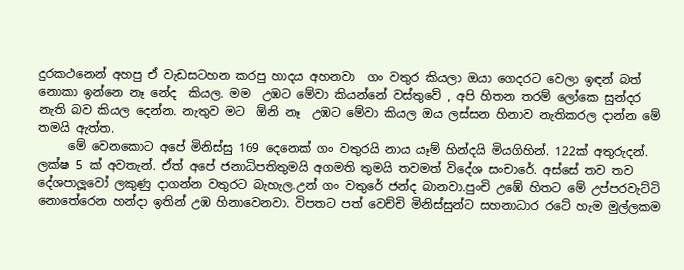දුරකථනෙන් අහපු ඒ වැඩසටහන කරපු හාදය අහනවා  ගං වතුර කියලා ඔයා ගෙදරට වෙලා ඉඳන් බත් නොකා ඉන්නෙ නෑ නේද  කියල. මම  උඹට මේවා කියන්නේ වස්තුවේ , අපි හිතන තරම් ලෝකෙ සුන්දර නැති බව කියල දෙන්න. නැතුව මට  ඕනි නෑ  උඹට මේවා කියල ඔය ලස්සන හිනාව නැතිකරල දාන්න මේ තමයි ඇත්ත.
     මේ වෙනකොට අපේ මිනිස්සු 169 දෙනෙක් ගං වතුරයි නාය යෑම් හින්දයි මියගිහින්. 122ක් අතුරුදන්. ලක්ෂ 5 ක් අවතැන්. ඒත් අපේ ජනාධිපතිතුමයි අගමති තුමයි තවමත් විදේශ සංචාරේ. අස්සේ තව තව දේශපාලූවෝ ලකුණු දාගන්න වතුරට බැහැල.උන් ගං වතුරේ ජන්ද බානවා.පුංචි උඹේ හිතට මේ උප්පරවැට්ටි නොතේරෙන හන්දා ඉතින් උඹ හිනාවෙනවා. විපතට පත් වෙච්චි මිනිස්සුන්ට සහනාධාර රටේ හැම මුල්ලකම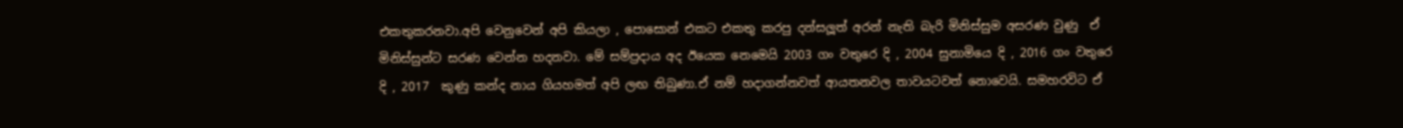එකතුකරනවා.අපි වෙනුවෙන් අපි කියලා , පොසොන් එකට එකතු කරපු දන්සලූත් අරන් නැති බැරි මිනිස්සුම අසරණ වුණු  ඒ මිනිස්සුන්ට සරණ වෙන්න හදනවා. මේ සම්ප්‍රදාය අද ඊයෙක නෙමෙයි 2003 ගං වතුරෙ දි , 2004 සුනාමියෙ දි , 2016 ගං වතුරෙ දි , 2017  කුණු කන්ද නාය ගියහමත් අපි ලඟ තිබුණා.ඒ නම් හදාගන්නවත් ආයතනවල තාවයටවත් නොවෙයි. සමහරවිට ඒ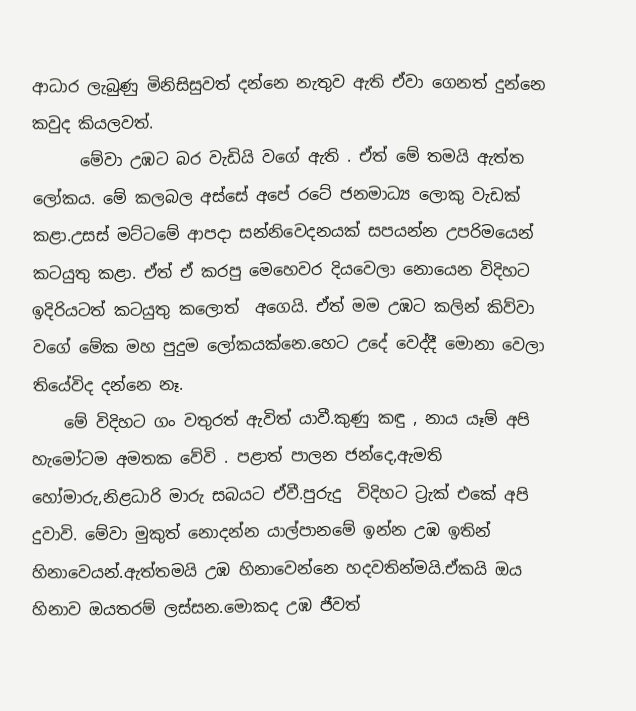ආධාර ලැබුණු මිනිසිසුවත් දන්නෙ නැතුව ඇති ඒවා ගෙනත් දුන්නෙ කවුද කියලවත්.
      මේවා උඹට බර වැඩියි වගේ ඇති . ඒත් මේ තමයි ඇත්ත ලෝකය. මේ කලබල අස්සේ අපේ රටේ ජනමාධ්‍ය ලොකු වැඩක් කළා.උසස් මට්ටමේ ආපදා සන්නිවෙදනයක් සපයන්න උපරිමයෙන් කටයුතු කළා. ඒත් ඒ කරපු මෙහෙවර දියවෙලා නොයෙන විදිහට ඉදිරියටත් කටයුතු කලොත්  අගෙයි. ඒත් මම උඹට කලින් කිව්වා වගේ මේක මහ පුදුම ලෝකයක්නෙ.හෙට උදේ වෙද්දී මොනා වෙලා තියේවිද දන්නෙ නෑ.
    මේ විදිහට ගං වතුරත් ඇවිත් යාවී.කුණු කඳු , නාය යෑම් අපි හැමෝටම අමතක වේවි . පළාත් පාලන ජන්දෙ,ඇමති හෝමාරු,නිළධාරි මාරු සබයට ඒවී.පුරුදු  විදිහට ට්‍රැක් එකේ අපි දුවාවි. මේවා මුකුත් නොදන්න යාල්පානමේ ඉන්න උඹ ඉතින් හිනාවෙයන්.ඇත්තමයි උඹ හිනාවෙන්නෙ හදවතින්මයි.ඒකයි ඔය හිනාව ඔයතරම් ලස්සන.මොකද උඹ ජීවත්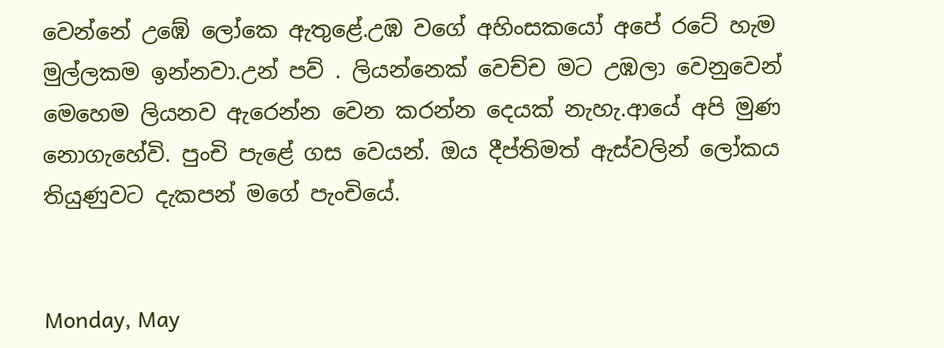වෙන්නේ උඹේ ලෝකෙ ඇතුළේ.උඹ වගේ අහිංසකයෝ අපේ රටේ හැම මුල්ලකම ඉන්නවා.උන් පව් . ලියන්නෙක් වෙච්ච මට උඹලා වෙනුවෙන් මෙහෙම ලියනව ඇරෙන්න වෙන කරන්න දෙයක් නැහැ.ආයේ අපි මුණ නොගැහේවි. පුංචි පැළේ ගස වෙයන්. ඔය දීප්තිමත් ඇස්වලින් ලෝකය තියුණුවට දැකපන් මගේ පැංචියේ.


Monday, May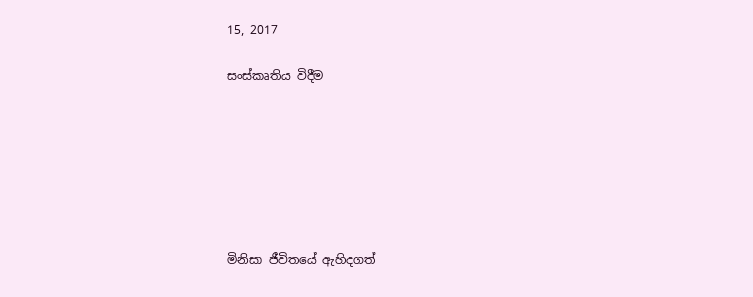15, 2017

සංස්කෘතිය විදීම







මිනිසා ජීවිතයේ ඇහිදගත්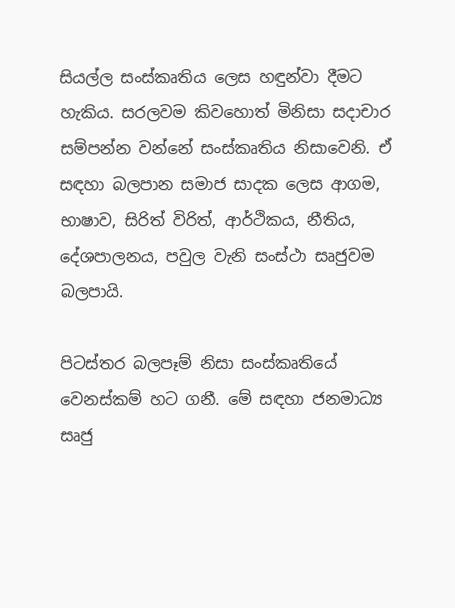සියල්ල සංස්කෘතිය ලෙස හඳුන්වා දීමට හැකිය. සරලවම කිවහොත් මිනිසා සදාචාර සම්පන්න වන්නේ සංස්කෘතිය නිසාවෙනි. ඒ සඳහා බලපාන සමාජ සාදක ලෙස ආගම, භාෂාව, සිරිත් විරිත්, ආර්ථිකය, නීතිය, දේශපාලනය, පවුල වැනි සංස්ථා සෘජුවම බලපායි.

පිටස්තර බලපෑම් නිසා සංස්කෘතියේ වෙනස්කම් හට ගනී. මේ සඳහා ජනමාධ්‍ය සෘජු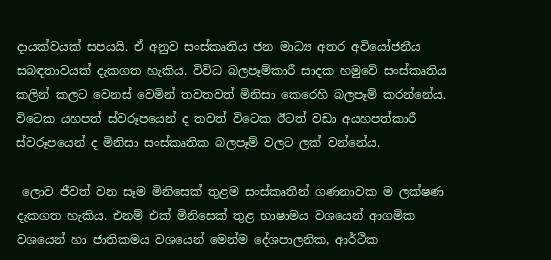දායක්වයක් සපයයි. ඒ අනුව සංස්කෘතිය ජන මාධ්‍ය අතර අවියෝජනීය සබඳතාවයක් දැකගත හැකිය. විවිධ බලපෑම්කාරී සාදක හමුවේ සංස්කෘතිය කලින් කලට වෙනස් වෙමින් තවතවත් මිනිසා කෙරෙහි බලපෑම් කරන්නේය.  විටෙක යහපත් ස්වරූපයෙන් ද තවත් විටෙක ඊටත් වඩා අයහපත්කාරී ස්වරූපයෙන් ද මිනිසා සංස්කෘතික බලපෑම් වලට ලක් වන්නේය.

 ලොව ජීවත් වන සෑම මිනිසෙක් තුළම සංස්කෘතීන් ගණනාවක ම ලක්ෂණ දැකගත හැකිය. එනම් එක් මිනිසෙක් තුළ භාෂාමය වශයෙන් ආගමික වශයෙන් හා ජාතිකමය වශයෙන් මෙන්ම දේශපාලනික, ආර්ථික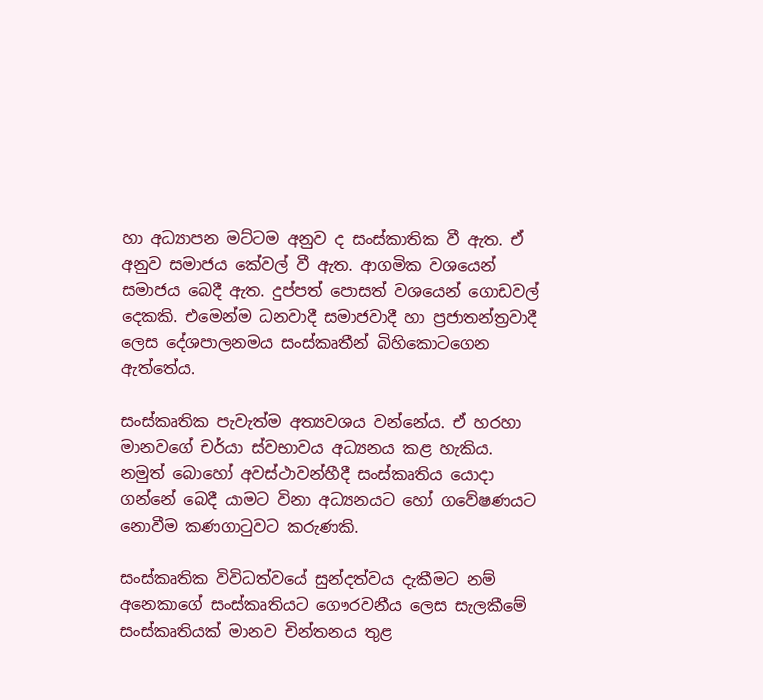හා අධ්‍යාපන මට්ටම අනුව ද සංස්කාතික වී ඇත. ඒ අනුව සමාජය කේවල් වී ඇත. ආගමික වශයෙන් සමාජය බෙදී ඇත. දුප්පත් පොසත් වශයෙන් ගොඩවල් දෙකකි. එමෙන්ම ධනවාදී සමාජවාදී හා ප්‍රජාතන්ත්‍රවාදී ලෙස දේශපාලනමය සංස්කෘතීන් බිහිකොටගෙන ඇත්තේය.

සංස්කෘතික පැවැත්ම අත්‍යවශය වන්නේය. ඒ හරහා මානවගේ චර්යා ස්වභාවය අධ්‍යනය කළ හැකිය. නමුත් බොහෝ අවස්ථාවන්හීදී සංස්කෘතිය යොදා ගන්නේ බෙදී යාමට විනා අධ්‍යනයට හෝ ගවේෂණයට නොවීම කණගාටුවට කරුණකි.

සංස්කෘතික විවිධත්වයේ සුන්දත්වය දැකීමට නම් අනෙකාගේ සංස්කෘතියට ගෞරවනීය ලෙස සැලකීමේ සංස්කෘතියක් මානව චින්තනය තුළ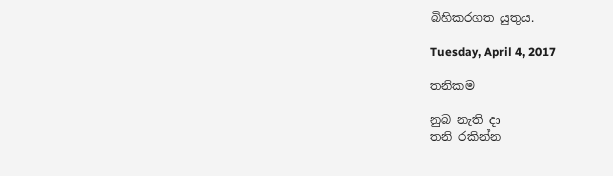බිහිකරගත යුතුය.

Tuesday, April 4, 2017

තනිකම

නුබ නැති දා
තනි රකින්න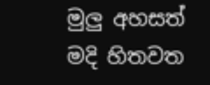මුලු අහසත්
මදි හිතවත